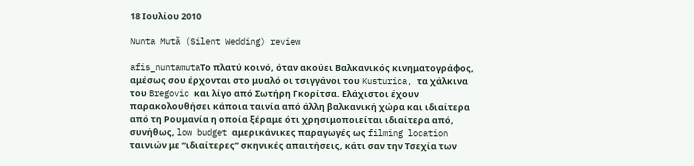18 Ιουλίου 2010

Nunta Mută (Silent Wedding) review

afis_nuntamutaΤο πλατύ κοινό, όταν ακούει Βαλκανικός κινηματογράφος, αμέσως σου έρχονται στο μυαλό οι τσιγγάνοι του Kusturica, τα χάλκινα του Bregovic και λίγο από Σωτήρη Γκορίτσα. Ελάχιστοι έχουν παρακολουθήσει κάποια ταινία από άλλη βαλκανική χώρα και ιδιαίτερα από τη Ρουμανία η οποία ξέραμε ότι χρησιμοποιείται ιδιαίτερα από, συνήθως, low budget αμερικάνικες παραγωγές ως filming location ταινιών με “ιδιαίτερες” σκηνικές απαιτήσεις, κάτι σαν την Τσεχία των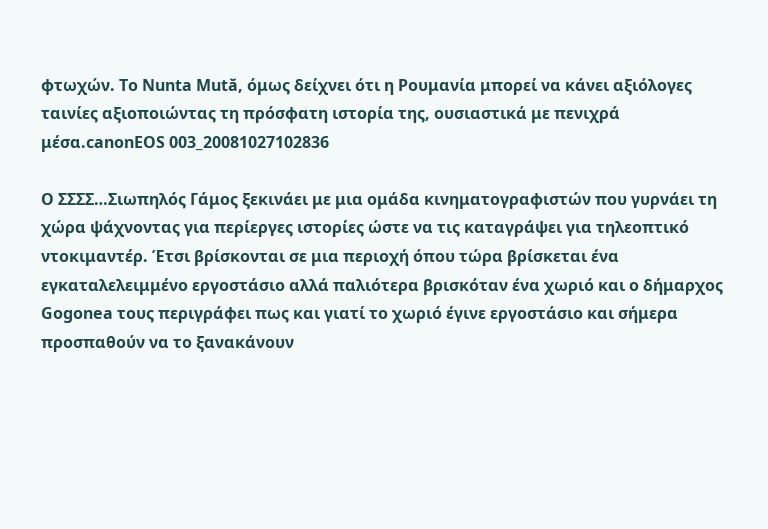φτωχών. Το Nunta Mută, όμως δείχνει ότι η Ρουμανία μπορεί να κάνει αξιόλογες ταινίες αξιοποιώντας τη πρόσφατη ιστορία της, ουσιαστικά με πενιχρά μέσα.canonEOS 003_20081027102836

Ο ΣΣΣΣ…Σιωπηλός Γάμος ξεκινάει με μια ομάδα κινηματογραφιστών που γυρνάει τη χώρα ψάχνοντας για περίεργες ιστορίες ώστε να τις καταγράψει για τηλεοπτικό ντοκιμαντέρ. Έτσι βρίσκονται σε μια περιοχή όπου τώρα βρίσκεται ένα εγκαταλελειμμένο εργοστάσιο αλλά παλιότερα βρισκόταν ένα χωριό και ο δήμαρχος Gogonea τους περιγράφει πως και γιατί το χωριό έγινε εργοστάσιο και σήμερα προσπαθούν να το ξανακάνουν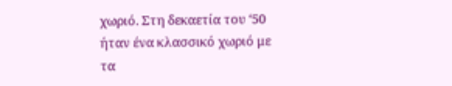χωριό. Στη δεκαετία του ‘50 ήταν ένα κλασσικό χωριό με τα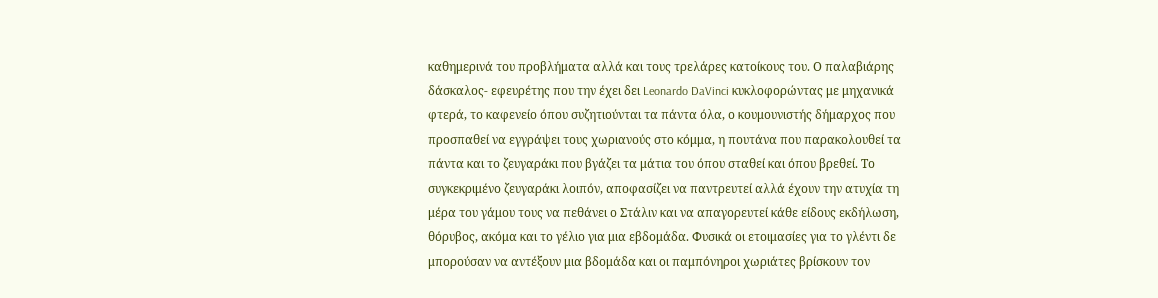καθημερινά του προβλήματα αλλά και τους τρελάρες κατοίκους του. Ο παλαβιάρης δάσκαλος- εφευρέτης που την έχει δει Leonardo DaVinci κυκλοφορώντας με μηχανικά φτερά, το καφενείο όπου συζητιούνται τα πάντα όλα, ο κουμουνιστής δήμαρχος που προσπαθεί να εγγράψει τους χωριανούς στο κόμμα, η πουτάνα που παρακολουθεί τα πάντα και το ζευγαράκι που βγάζει τα μάτια του όπου σταθεί και όπου βρεθεί. Το συγκεκριμένο ζευγαράκι λοιπόν, αποφασίζει να παντρευτεί αλλά έχουν την ατυχία τη μέρα του γάμου τους να πεθάνει ο Στάλιν και να απαγορευτεί κάθε είδους εκδήλωση, θόρυβος, ακόμα και το γέλιο για μια εβδομάδα. Φυσικά οι ετοιμασίες για το γλέντι δε μπορούσαν να αντέξουν μια βδομάδα και οι παμπόνηροι χωριάτες βρίσκουν τον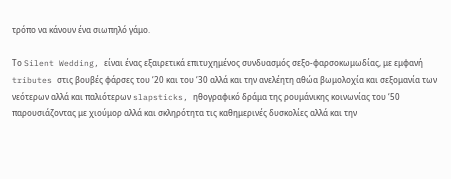τρόπο να κάνουν ένα σιωπηλό γάμο.

Το Silent Wedding, είναι ένας εξαιρετικά επιτυχημένος συνδυασμός σεξο-φαρσοκωμωδίας, με εμφανή tributes στις βουβές φάρσες του ‘20 και του ‘30 αλλά και την ανελέητη αθώα βωμολοχία και σεξομανία των νεότερων αλλά και παλιότερων slapsticks, ηθογραφικό δράμα της ρουμάνικης κοινωνίας του ‘50 παρουσιάζοντας με χιούμορ αλλά και σκληρότητα τις καθημερινές δυσκολίες αλλά και την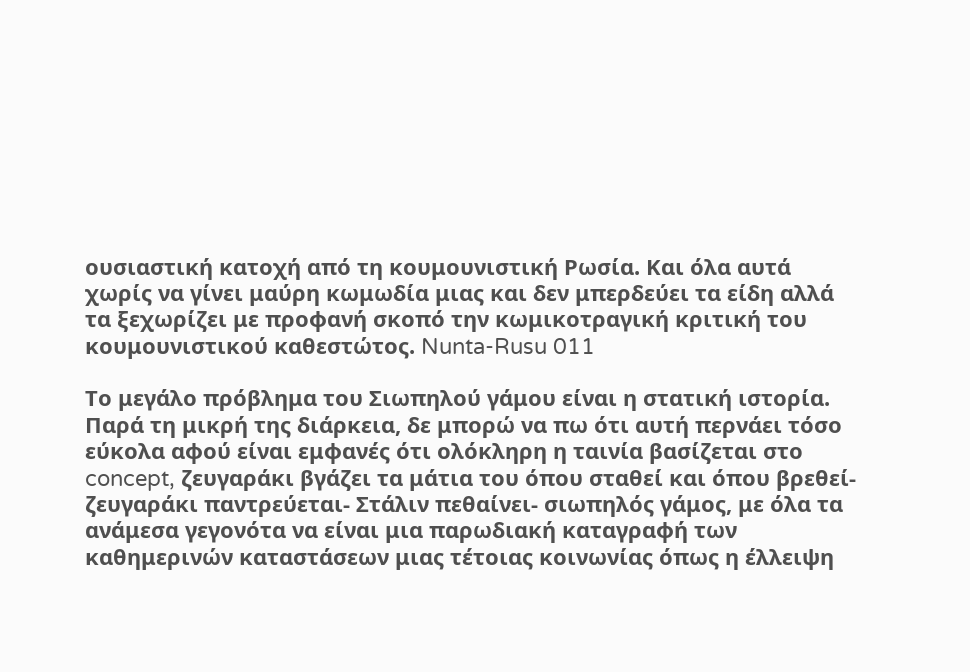ουσιαστική κατοχή από τη κουμουνιστική Ρωσία. Και όλα αυτά χωρίς να γίνει μαύρη κωμωδία μιας και δεν μπερδεύει τα είδη αλλά τα ξεχωρίζει με προφανή σκοπό την κωμικοτραγική κριτική του κουμουνιστικού καθεστώτος. Nunta-Rusu 011

Το μεγάλο πρόβλημα του Σιωπηλού γάμου είναι η στατική ιστορία. Παρά τη μικρή της διάρκεια, δε μπορώ να πω ότι αυτή περνάει τόσο εύκολα αφού είναι εμφανές ότι ολόκληρη η ταινία βασίζεται στο concept, ζευγαράκι βγάζει τα μάτια του όπου σταθεί και όπου βρεθεί- ζευγαράκι παντρεύεται- Στάλιν πεθαίνει- σιωπηλός γάμος, με όλα τα ανάμεσα γεγονότα να είναι μια παρωδιακή καταγραφή των καθημερινών καταστάσεων μιας τέτοιας κοινωνίας όπως η έλλειψη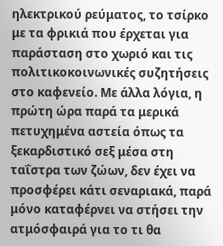ηλεκτρικού ρεύματος, το τσίρκο με τα φρικιά που έρχεται για παράσταση στο χωριό και τις πολιτικοκοινωνικές συζητήσεις στο καφενείο. Με άλλα λόγια, η πρώτη ώρα παρά τα μερικά πετυχημένα αστεία όπως τα ξεκαρδιστικό σεξ μέσα στη ταΐστρα των ζώων, δεν έχει να προσφέρει κάτι σεναριακά, παρά μόνο καταφέρνει να στήσει την ατμόσφαιρά για το τι θα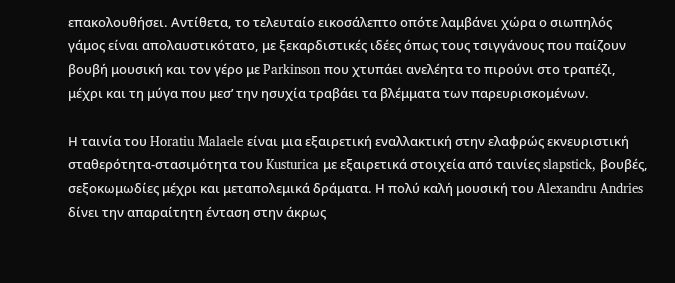επακολουθήσει. Αντίθετα, το τελευταίο εικοσάλεπτο οπότε λαμβάνει χώρα ο σιωπηλός γάμος είναι απολαυστικότατο, με ξεκαρδιστικές ιδέες όπως τους τσιγγάνους που παίζουν βουβή μουσική και τον γέρο με Parkinson που χτυπάει ανελέητα το πιρούνι στο τραπέζι, μέχρι και τη μύγα που μεσ’ την ησυχία τραβάει τα βλέμματα των παρευρισκομένων.

Η ταινία του Horatiu Malaele είναι μια εξαιρετική εναλλακτική στην ελαφρώς εκνευριστική σταθερότητα-στασιμότητα του Kusturica με εξαιρετικά στοιχεία από ταινίες slapstick, βουβές, σεξοκωμωδίες μέχρι και μεταπολεμικά δράματα. Η πολύ καλή μουσική του Alexandru Andries δίνει την απαραίτητη ένταση στην άκρως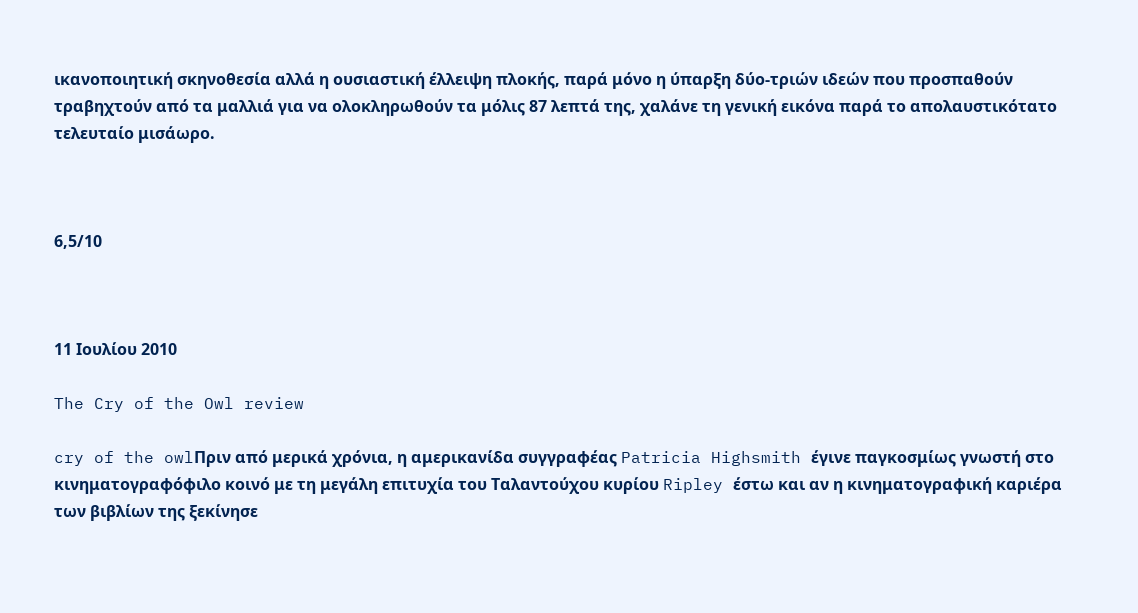ικανοποιητική σκηνοθεσία αλλά η ουσιαστική έλλειψη πλοκής, παρά μόνο η ύπαρξη δύο-τριών ιδεών που προσπαθούν τραβηχτούν από τα μαλλιά για να ολοκληρωθούν τα μόλις 87 λεπτά της, χαλάνε τη γενική εικόνα παρά το απολαυστικότατο τελευταίο μισάωρο.



6,5/10



11 Ιουλίου 2010

The Cry of the Owl review

cry of the owlΠριν από μερικά χρόνια, η αμερικανίδα συγγραφέας Patricia Highsmith έγινε παγκοσμίως γνωστή στο κινηματογραφόφιλο κοινό με τη μεγάλη επιτυχία του Ταλαντούχου κυρίου Ripley έστω και αν η κινηματογραφική καριέρα των βιβλίων της ξεκίνησε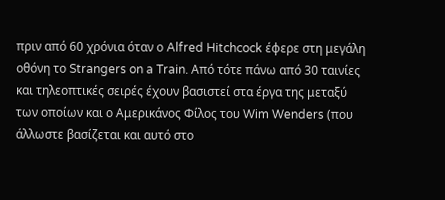πριν από 60 χρόνια όταν ο Alfred Hitchcock έφερε στη μεγάλη οθόνη το Strangers on a Train. Από τότε πάνω από 30 ταινίες και τηλεοπτικές σειρές έχουν βασιστεί στα έργα της μεταξύ των οποίων και ο Αμερικάνος Φίλος του Wim Wenders (που άλλωστε βασίζεται και αυτό στο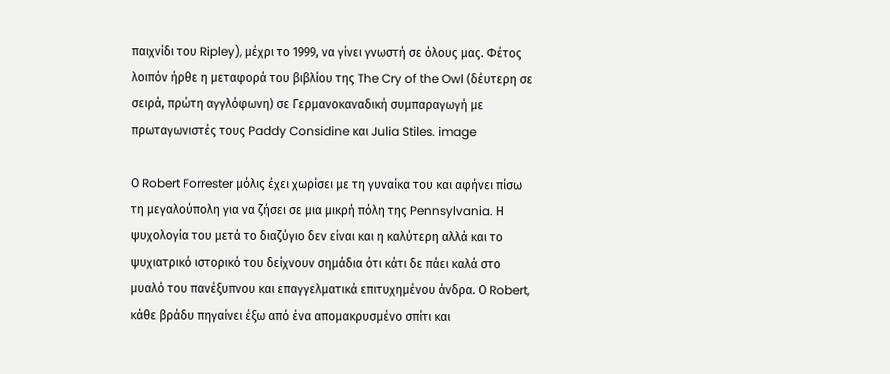παιχνίδι του Ripley), μέχρι το 1999, να γίνει γνωστή σε όλους μας. Φέτος λοιπόν ήρθε η μεταφορά του βιβλίου της The Cry of the Owl (δέυτερη σε σειρά, πρώτη αγγλόφωνη) σε Γερμανοκαναδική συμπαραγωγή με πρωταγωνιστές τους Paddy Considine και Julia Stiles. image

Ο Robert Forrester μόλις έχει χωρίσει με τη γυναίκα του και αφήνει πίσω τη μεγαλούπολη για να ζήσει σε μια μικρή πόλη της Pennsylvania. Η ψυχολογία του μετά το διαζύγιο δεν είναι και η καλύτερη αλλά και το ψυχιατρικό ιστορικό του δείχνουν σημάδια ότι κάτι δε πάει καλά στο μυαλό του πανέξυπνου και επαγγελματικά επιτυχημένου άνδρα. Ο Robert, κάθε βράδυ πηγαίνει έξω από ένα απομακρυσμένο σπίτι και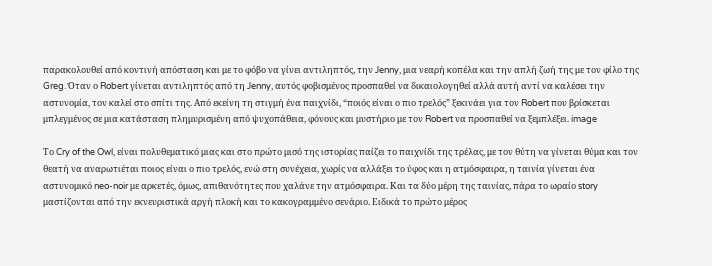παρακολουθεί από κοντινή απόσταση και με το φόβο να γίνει αντιληπτός, την Jenny, μια νεαρή κοπέλα και την απλή ζωή της με τον φίλο της Greg. Όταν ο Robert γίνεται αντιληπτός από τη Jenny, αυτός φοβισμένος προσπαθεί να δικαιολογηθεί αλλά αυτή αντί να καλέσει την αστυνομία, τον καλεί στο σπίτι της. Από εκείνη τη στιγμή ένα παιχνίδι, “ποιός είναι ο πιο τρελός” ξεκινάει για τον Robert που βρίσκεται μπλεγμένος σε μια κατάσταση πλημυρισμένη από ψυχοπάθεια, φόνους και μυστήριο με τον Robert να προσπαθεί να ξεμπλέξει. image

Το Cry of the Owl, είναι πολυθεματικό μιας και στο πρώτο μισό της ιστορίας παίζει το παιχνίδι της τρέλας, με τον θύτη να γίνεται θύμα και τον θεατή να αναρωτιέται ποιος είναι ο πιο τρελός, ενώ στη συνέχεια, χωρίς να αλλάξει το ύφος και η ατμόσφαιρα, η ταινία γίνεται ένα αστυνομικό neo-noir με αρκετές, όμως, απιθανότητες που χαλάνε την ατμόσφαιρα. Και τα δύο μέρη της ταινίας, πάρα το ωραίο story μαστίζονται από την εκνευριστικά αργή πλοκή και το κακογραμμένο σενάριο. Ειδικά το πρώτο μέρος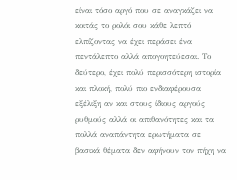είναι τόσο αργό που σε αναγκάζει να κοιτάς το ρολόι σου κάθε λεπτό ελπίζοντας να έχει περάσει ένα πεντάλεπτο αλλά απογοητεύεσαι. Το δεύτερο, έχει πολύ περισσότερη ιστορία και πλοκή, πολύ πιο ενδιαφέρουσα εξέλιξη αν και στους ίδιους αργούς ρυθμούς αλλά οι απιθανότητες και τα πολλά αναπάντητα ερωτήματα σε βασικά θέματα δεν αφήνουν τον πήχη να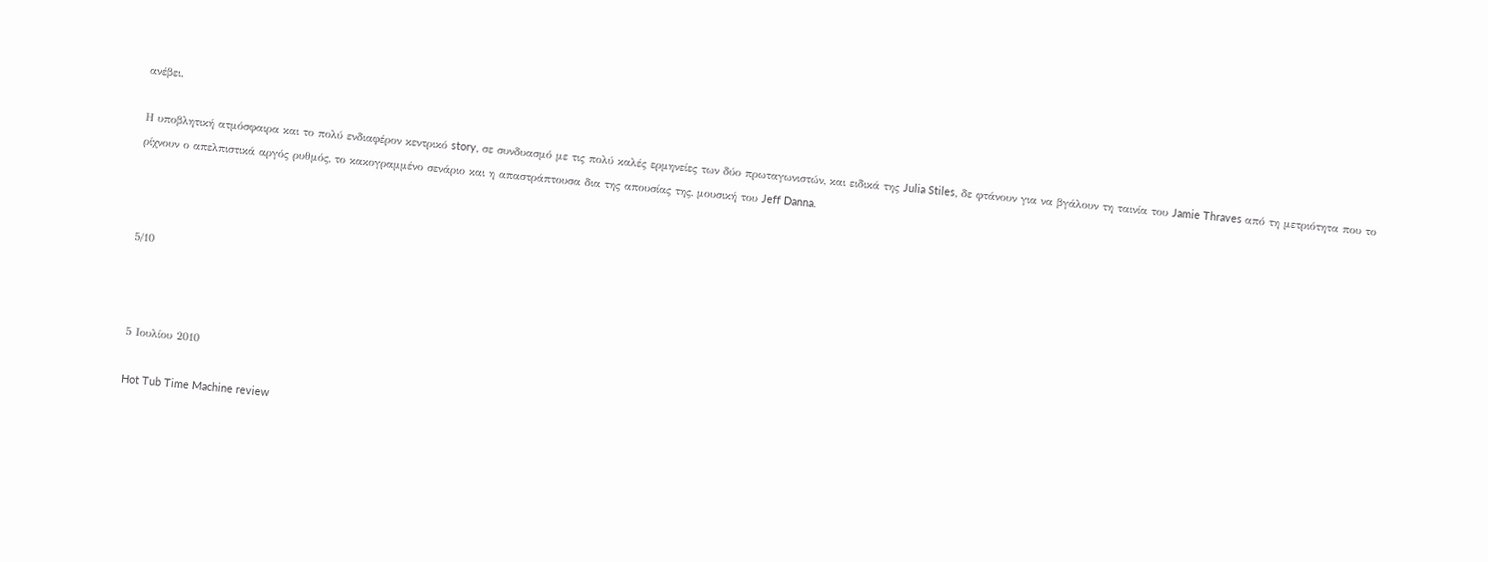ανέβει.

Η υποβλητική ατμόσφαιρα και το πολύ ενδιαφέρον κεντρικό story, σε συνδυασμό με τις πολύ καλές ερμηνείες των δύο πρωταγωνιστών, και ειδικά της Julia Stiles, δε φτάνουν για να βγάλουν τη ταινία του Jamie Thraves από τη μετριότητα που το ρίχνουν ο απελπιστικά αργός ρυθμός, το κακογραμμένο σενάριο και η απαστράπτουσα δια της απουσίας της, μουσική του Jeff Danna.



5/10



5 Ιουλίου 2010

Hot Tub Time Machine review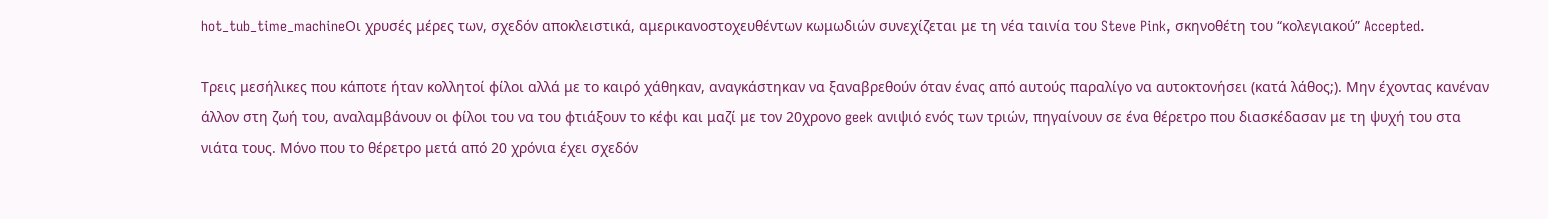hot_tub_time_machineΟι χρυσές μέρες των, σχεδόν αποκλειστικά, αμερικανοστοχευθέντων κωμωδιών συνεχίζεται με τη νέα ταινία του Steve Pink, σκηνοθέτη του “κολεγιακού” Accepted.

Τρεις μεσήλικες που κάποτε ήταν κολλητοί φίλοι αλλά με το καιρό χάθηκαν, αναγκάστηκαν να ξαναβρεθούν όταν ένας από αυτούς παραλίγο να αυτοκτονήσει (κατά λάθος;). Μην έχοντας κανέναν άλλον στη ζωή του, αναλαμβάνουν οι φίλοι του να του φτιάξουν το κέφι και μαζί με τον 20χρονο geek ανιψιό ενός των τριών, πηγαίνουν σε ένα θέρετρο που διασκέδασαν με τη ψυχή του στα νιάτα τους. Μόνο που το θέρετρο μετά από 20 χρόνια έχει σχεδόν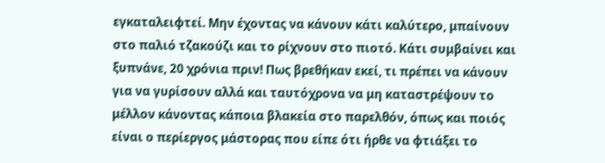εγκαταλειφτεί. Μην έχοντας να κάνουν κάτι καλύτερο, μπαίνουν στο παλιό τζακούζι και το ρίχνουν στο πιοτό. Κάτι συμβαίνει και ξυπνάνε, 20 χρόνια πριν! Πως βρεθήκαν εκεί, τι πρέπει να κάνουν για να γυρίσουν αλλά και ταυτόχρονα να μη καταστρέψουν το μέλλον κάνοντας κάποια βλακεία στο παρελθόν, όπως και ποιός είναι ο περίεργος μάστορας που είπε ότι ήρθε να φτιάξει το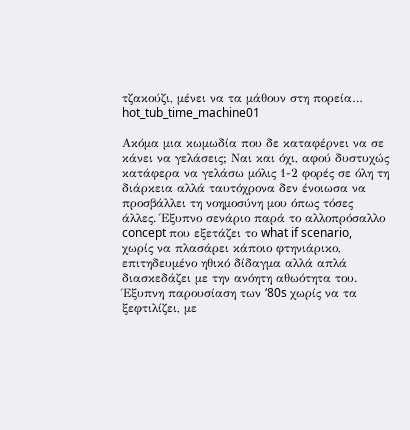τζακούζι, μένει να τα μάθουν στη πορεία… hot_tub_time_machine01

Ακόμα μια κωμωδία που δε καταφέρνει να σε κάνει να γελάσεις; Ναι και όχι, αφού δυστυχώς κατάφερα να γελάσω μόλις 1-2 φορές σε όλη τη διάρκεια αλλά ταυτόχρονα δεν ένοιωσα να προσβάλλει τη νοημοσύνη μου όπως τόσες άλλες. Έξυπνο σενάριο παρά το αλλοπρόσαλλο concept που εξετάζει το what if scenario, χωρίς να πλασάρει κάποιο φτηνιάρικο, επιτηδευμένο ηθικό δίδαγμα αλλά απλά διασκεδάζει με την ανόητη αθωότητα του. Έξυπνη παρουσίαση των ‘80s χωρίς να τα ξεφτιλίζει, με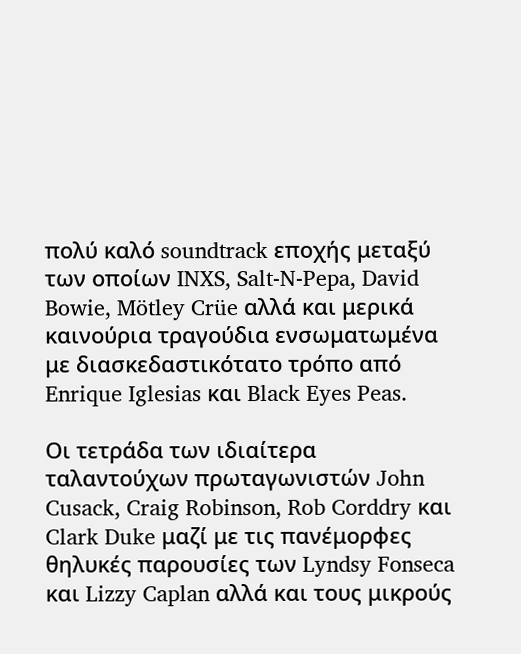πολύ καλό soundtrack εποχής μεταξύ των οποίων INXS, Salt-N-Pepa, David Bowie, Mötley Crüe αλλά και μερικά καινούρια τραγούδια ενσωματωμένα με διασκεδαστικότατο τρόπο από Enrique Iglesias και Black Eyes Peas.

Οι τετράδα των ιδιαίτερα ταλαντούχων πρωταγωνιστών John Cusack, Craig Robinson, Rob Corddry και Clark Duke μαζί με τις πανέμορφες θηλυκές παρουσίες των Lyndsy Fonseca και Lizzy Caplan αλλά και τους μικρούς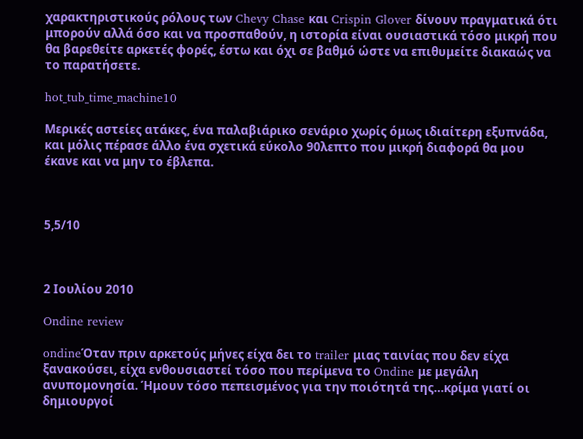χαρακτηριστικούς ρόλους των Chevy Chase και Crispin Glover δίνουν πραγματικά ότι μπορούν αλλά όσο και να προσπαθούν, η ιστορία είναι ουσιαστικά τόσο μικρή που θα βαρεθείτε αρκετές φορές, έστω και όχι σε βαθμό ώστε να επιθυμείτε διακαώς να το παρατήσετε.

hot_tub_time_machine10

Μερικές αστείες ατάκες, ένα παλαβιάρικο σενάριο χωρίς όμως ιδιαίτερη εξυπνάδα, και μόλις πέρασε άλλο ένα σχετικά εύκολο 90λεπτο που μικρή διαφορά θα μου έκανε και να μην το έβλεπα.



5,5/10



2 Ιουλίου 2010

Ondine review

ondineΌταν πριν αρκετούς μήνες είχα δει το trailer μιας ταινίας που δεν είχα ξανακούσει, είχα ενθουσιαστεί τόσο που περίμενα το Ondine με μεγάλη ανυπομονησία. Ήμουν τόσο πεπεισμένος για την ποιότητά της…κρίμα γιατί οι δημιουργοί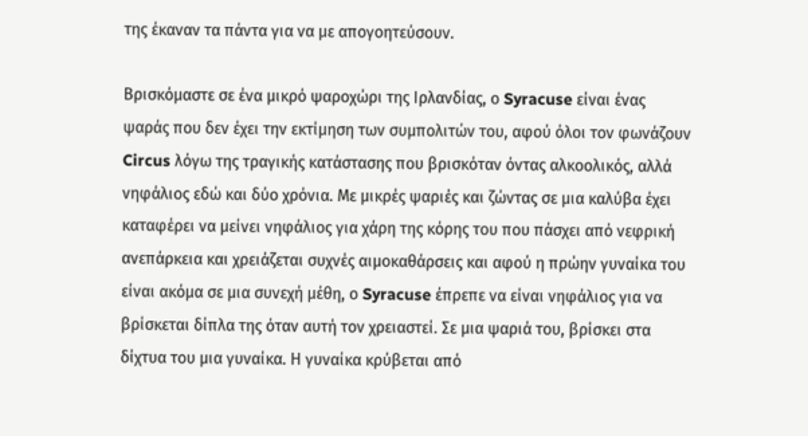της έκαναν τα πάντα για να με απογοητεύσουν.

Βρισκόμαστε σε ένα μικρό ψαροχώρι της Ιρλανδίας, ο Syracuse είναι ένας ψαράς που δεν έχει την εκτίμηση των συμπολιτών του, αφού όλοι τον φωνάζουν Circus λόγω της τραγικής κατάστασης που βρισκόταν όντας αλκοολικός, αλλά νηφάλιος εδώ και δύο χρόνια. Με μικρές ψαριές και ζώντας σε μια καλύβα έχει καταφέρει να μείνει νηφάλιος για χάρη της κόρης του που πάσχει από νεφρική ανεπάρκεια και χρειάζεται συχνές αιμοκαθάρσεις και αφού η πρώην γυναίκα του είναι ακόμα σε μια συνεχή μέθη, ο Syracuse έπρεπε να είναι νηφάλιος για να βρίσκεται δίπλα της όταν αυτή τον χρειαστεί. Σε μια ψαριά του, βρίσκει στα δίχτυα του μια γυναίκα. Η γυναίκα κρύβεται από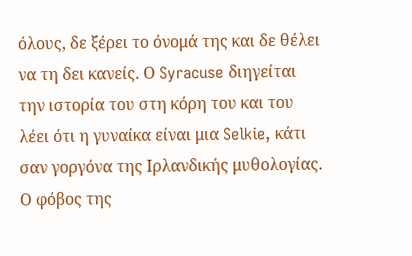όλους, δε ξέρει το όνομά της και δε θέλει να τη δει κανείς. Ο Syracuse διηγείται την ιστορία του στη κόρη του και του λέει ότι η γυναίκα είναι μια Selkie, κάτι σαν γοργόνα της Ιρλανδικής μυθολογίας. Ο φόβος της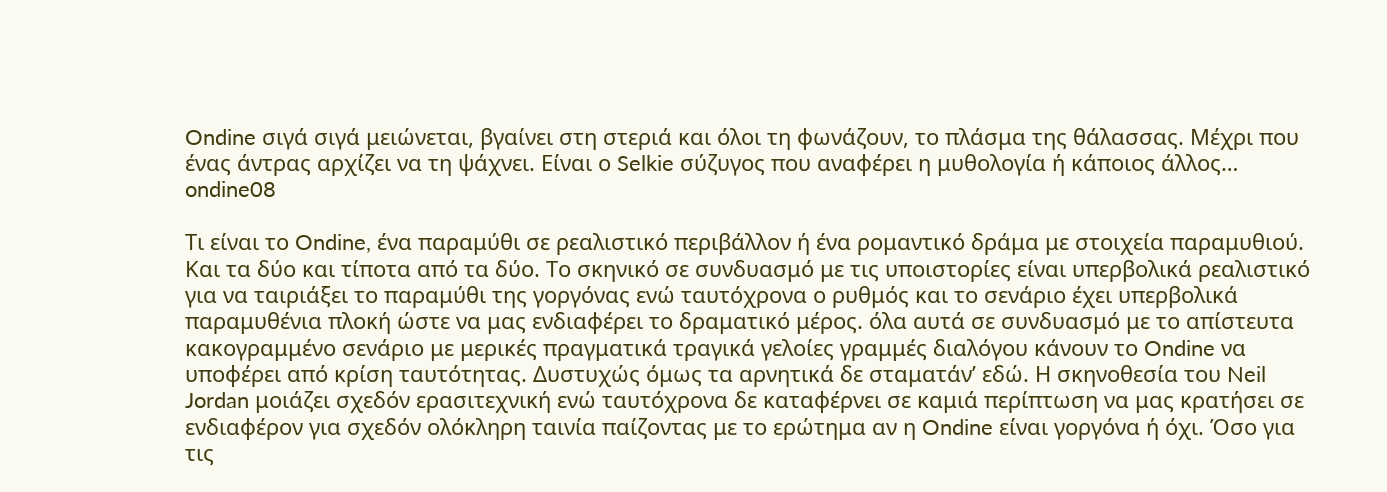Ondine σιγά σιγά μειώνεται, βγαίνει στη στεριά και όλοι τη φωνάζουν, το πλάσμα της θάλασσας. Μέχρι που ένας άντρας αρχίζει να τη ψάχνει. Είναι ο Selkie σύζυγος που αναφέρει η μυθολογία ή κάποιος άλλος… ondine08

Τι είναι το Ondine, ένα παραμύθι σε ρεαλιστικό περιβάλλον ή ένα ρομαντικό δράμα με στοιχεία παραμυθιού. Και τα δύο και τίποτα από τα δύο. Το σκηνικό σε συνδυασμό με τις υποιστορίες είναι υπερβολικά ρεαλιστικό για να ταιριάξει το παραμύθι της γοργόνας ενώ ταυτόχρονα ο ρυθμός και το σενάριο έχει υπερβολικά παραμυθένια πλοκή ώστε να μας ενδιαφέρει το δραματικό μέρος. όλα αυτά σε συνδυασμό με το απίστευτα κακογραμμένο σενάριο με μερικές πραγματικά τραγικά γελοίες γραμμές διαλόγου κάνουν το Ondine να υποφέρει από κρίση ταυτότητας. Δυστυχώς όμως τα αρνητικά δε σταματάν’ εδώ. Η σκηνοθεσία του Neil Jordan μοιάζει σχεδόν ερασιτεχνική ενώ ταυτόχρονα δε καταφέρνει σε καμιά περίπτωση να μας κρατήσει σε ενδιαφέρον για σχεδόν ολόκληρη ταινία παίζοντας με το ερώτημα αν η Ondine είναι γοργόνα ή όχι. Όσο για τις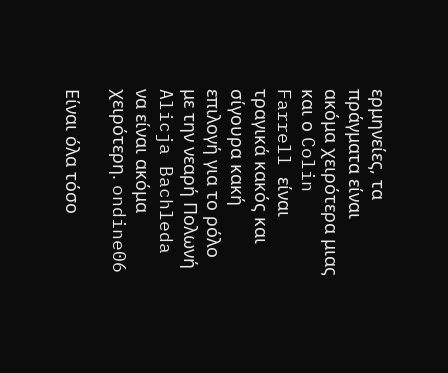ερμηνείες, τα πράγματα είναι ακόμα χειρότερα μιας και ο Colin Farrell είναι τραγικά κακός και σίγουρα κακή επιλογή για το ρόλο με την νεαρή Πολωνή Alicja Bachleda να είναι ακόμα χειρότερη. ondine06

Είναι όλα τόσο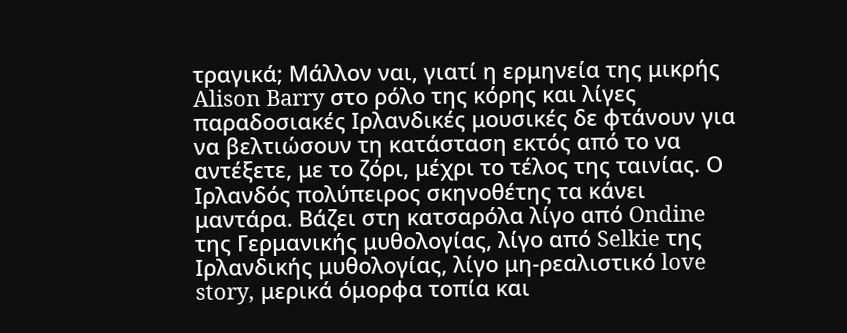τραγικά; Μάλλον ναι, γιατί η ερμηνεία της μικρής Alison Barry στο ρόλο της κόρης και λίγες παραδοσιακές Ιρλανδικές μουσικές δε φτάνουν για να βελτιώσουν τη κατάσταση εκτός από το να αντέξετε, με το ζόρι, μέχρι το τέλος της ταινίας. Ο Ιρλανδός πολύπειρος σκηνοθέτης τα κάνει μαντάρα. Βάζει στη κατσαρόλα λίγο από Ondine της Γερμανικής μυθολογίας, λίγο από Selkie της Ιρλανδικής μυθολογίας, λίγο μη-ρεαλιστικό love story, μερικά όμορφα τοπία και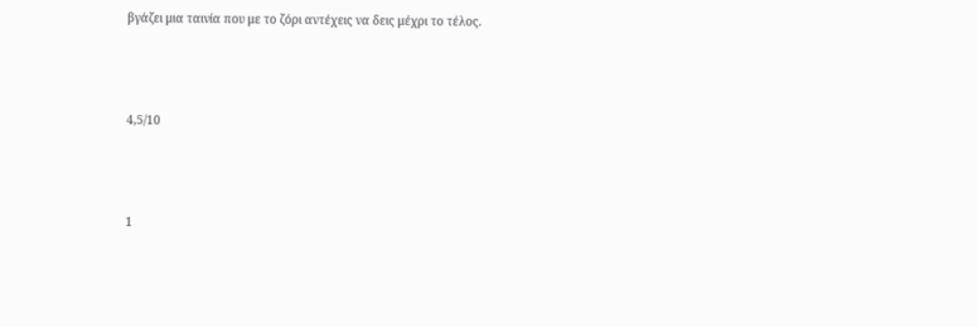βγάζει μια ταινία που με το ζόρι αντέχεις να δεις μέχρι το τέλος.



4,5/10



1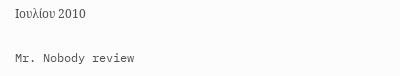Ιουλίου 2010

Mr. Nobody review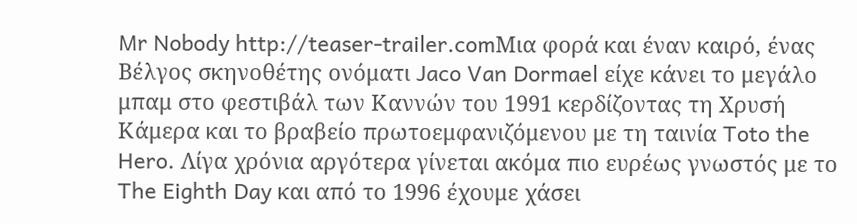Mr Nobody http://teaser-trailer.comΜια φορά και έναν καιρό, ένας Βέλγος σκηνοθέτης ονόματι Jaco Van Dormael είχε κάνει το μεγάλο μπαμ στο φεστιβάλ των Καννών του 1991 κερδίζοντας τη Χρυσή Κάμερα και το βραβείο πρωτοεμφανιζόμενου με τη ταινία Toto the Hero. Λίγα χρόνια αργότερα γίνεται ακόμα πιο ευρέως γνωστός με το The Eighth Day και από το 1996 έχουμε χάσει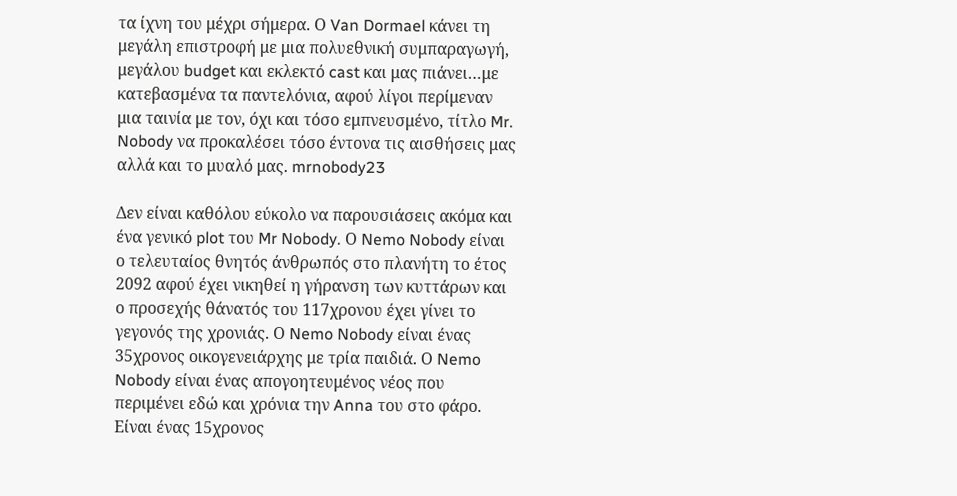τα ίχνη του μέχρι σήμερα. Ο Van Dormael κάνει τη μεγάλη επιστροφή με μια πολυεθνική συμπαραγωγή, μεγάλου budget και εκλεκτό cast και μας πιάνει…με κατεβασμένα τα παντελόνια, αφού λίγοι περίμεναν μια ταινία με τον, όχι και τόσο εμπνευσμένο, τίτλο Mr. Nobody να προκαλέσει τόσο έντονα τις αισθήσεις μας αλλά και το μυαλό μας. mrnobody23

Δεν είναι καθόλου εύκολο να παρουσιάσεις ακόμα και ένα γενικό plot του Mr Nobody. Ο Nemo Nobody είναι ο τελευταίος θνητός άνθρωπός στο πλανήτη το έτος 2092 αφού έχει νικηθεί η γήρανση των κυττάρων και ο προσεχής θάνατός του 117χρονου έχει γίνει το γεγονός της χρονιάς. Ο Nemo Nobody είναι ένας 35χρονος οικογενειάρχης με τρία παιδιά. Ο Nemo Nobody είναι ένας απογοητευμένος νέος που περιμένει εδώ και χρόνια την Anna του στο φάρο. Είναι ένας 15χρονος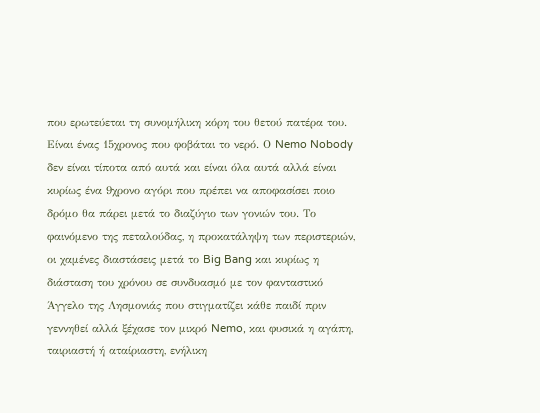που ερωτεύεται τη συνομήλικη κόρη του θετού πατέρα του. Είναι ένας 15χρονος που φοβάται το νερό. Ο Nemo Nobody δεν είναι τίποτα από αυτά και είναι όλα αυτά αλλά είναι κυρίως ένα 9χρονο αγόρι που πρέπει να αποφασίσει ποιο δρόμο θα πάρει μετά το διαζύγιο των γονιών του. Το φαινόμενο της πεταλούδας, η προκατάληψη των περιστεριών, οι χαμένες διαστάσεις μετά το Big Bang και κυρίως η διάσταση του χρόνου σε συνδυασμό με τον φανταστικό Άγγελο της Λησμονιάς που στιγματίζει κάθε παιδί πριν γεννηθεί αλλά ξέχασε τον μικρό Nemo, και φυσικά η αγάπη, ταιριαστή ή αταίριαστη, ενήλικη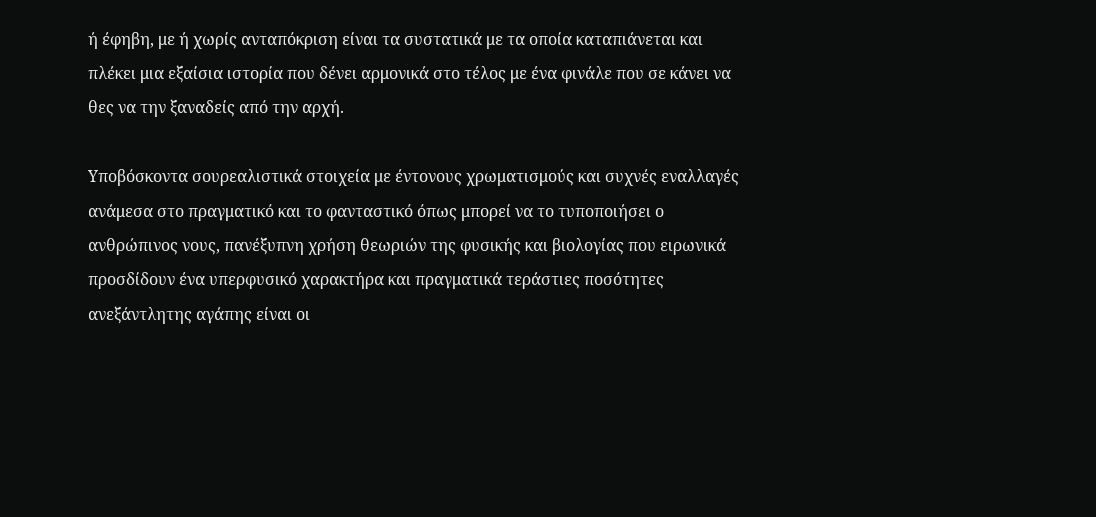ή έφηβη, με ή χωρίς ανταπόκριση είναι τα συστατικά με τα οποία καταπιάνεται και πλέκει μια εξαίσια ιστορία που δένει αρμονικά στο τέλος με ένα φινάλε που σε κάνει να θες να την ξαναδείς από την αρχή.

Υποβόσκοντα σουρεαλιστικά στοιχεία με έντονους χρωματισμούς και συχνές εναλλαγές ανάμεσα στο πραγματικό και το φανταστικό όπως μπορεί να το τυποποιήσει ο ανθρώπινος νους, πανέξυπνη χρήση θεωριών της φυσικής και βιολογίας που ειρωνικά προσδίδουν ένα υπερφυσικό χαρακτήρα και πραγματικά τεράστιες ποσότητες ανεξάντλητης αγάπης είναι οι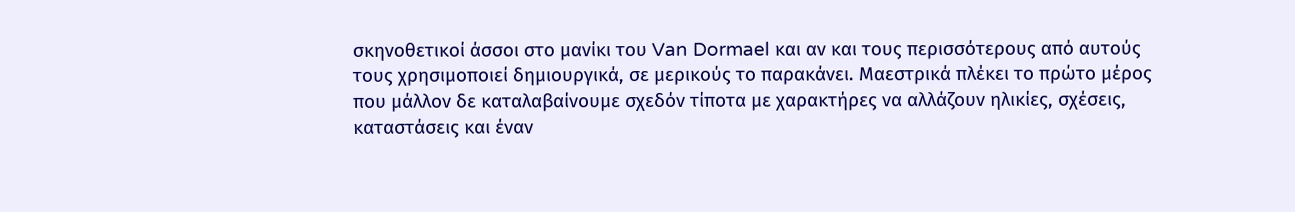σκηνοθετικοί άσσοι στο μανίκι του Van Dormael και αν και τους περισσότερους από αυτούς τους χρησιμοποιεί δημιουργικά, σε μερικούς το παρακάνει. Μαεστρικά πλέκει το πρώτο μέρος που μάλλον δε καταλαβαίνουμε σχεδόν τίποτα με χαρακτήρες να αλλάζουν ηλικίες, σχέσεις, καταστάσεις και έναν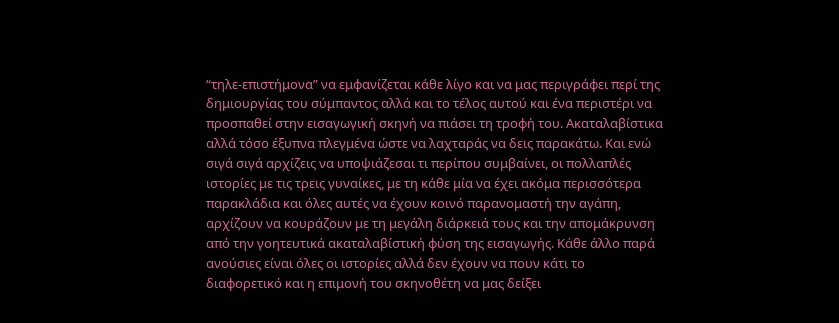“τηλε-επιστήμονα” να εμφανίζεται κάθε λίγο και να μας περιγράφει περί της δημιουργίας του σύμπαντος αλλά και το τέλος αυτού και ένα περιστέρι να προσπαθεί στην εισαγωγική σκηνή να πιάσει τη τροφή του. Ακαταλαβίστικα αλλά τόσο έξυπνα πλεγμένα ώστε να λαχταράς να δεις παρακάτω. Και ενώ σιγά σιγά αρχίζεις να υποψιάζεσαι τι περίπου συμβαίνει, οι πολλαπλές ιστορίες με τις τρεις γυναίκες, με τη κάθε μία να έχει ακόμα περισσότερα παρακλάδια και όλες αυτές να έχουν κοινό παρανομαστή την αγάπη, αρχίζουν να κουράζουν με τη μεγάλη διάρκειά τους και την απομάκρυνση από την γοητευτικά ακαταλαβίστική φύση της εισαγωγής. Κάθε άλλο παρά ανούσιες είναι όλες οι ιστορίες αλλά δεν έχουν να πουν κάτι το διαφορετικό και η επιμονή του σκηνοθέτη να μας δείξει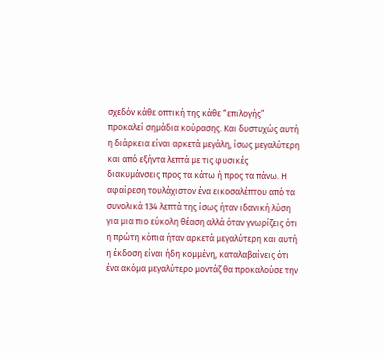σχεδόν κάθε οπτική της κάθε “επιλογής” προκαλεί σημάδια κούρασης. Και δυστυχώς αυτή η διάρκεια είναι αρκετά μεγάλη, ίσως μεγαλύτερη και από εξήντα λεπτά με τις φυσικές διακυμάνσεις προς τα κάτω ή προς τα πάνω. Η αφαίρεση τουλάχιστον ένα εικοσαλέπτου από τα συνολικά 134 λεπτά της ίσως ήταν ιδανική λύση για μια πιο εύκολη θέαση αλλά όταν γνωρίζεις ότι η πρώτη κόπια ήταν αρκετά μεγαλύτερη και αυτή η έκδοση είναι ήδη κομμένη, καταλαβαίνεις ότι ένα ακόμα μεγαλύτερο μοντάζ θα προκαλούσε την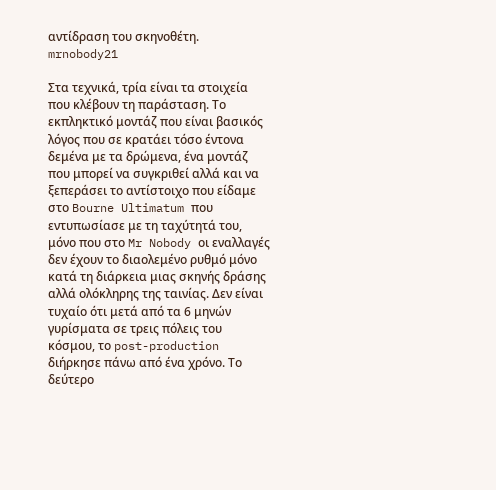αντίδραση του σκηνοθέτη. mrnobody21

Στα τεχνικά, τρία είναι τα στοιχεία που κλέβουν τη παράσταση. Το εκπληκτικό μοντάζ που είναι βασικός λόγος που σε κρατάει τόσο έντονα δεμένα με τα δρώμενα, ένα μοντάζ που μπορεί να συγκριθεί αλλά και να ξεπεράσει το αντίστοιχο που είδαμε στο Bourne Ultimatum που εντυπωσίασε με τη ταχύτητά του, μόνο που στο Mr Nobody οι εναλλαγές δεν έχουν το διαολεμένο ρυθμό μόνο κατά τη διάρκεια μιας σκηνής δράσης αλλά ολόκληρης της ταινίας. Δεν είναι τυχαίο ότι μετά από τα 6 μηνών γυρίσματα σε τρεις πόλεις του κόσμου, το post-production διήρκησε πάνω από ένα χρόνο. Το δεύτερο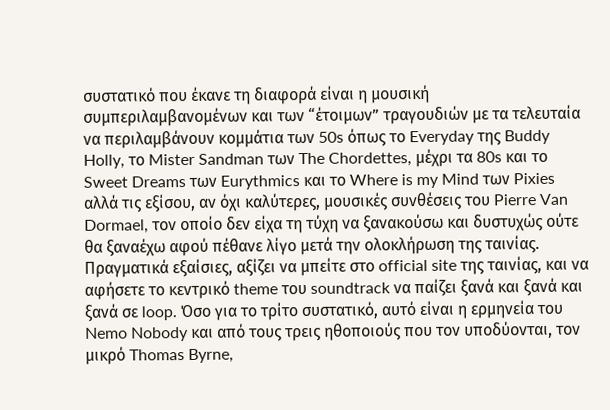συστατικό που έκανε τη διαφορά είναι η μουσική συμπεριλαμβανομένων και των “έτοιμων” τραγουδιών με τα τελευταία να περιλαμβάνουν κομμάτια των 50s όπως το Everyday της Buddy Holly, το Mister Sandman των The Chordettes, μέχρι τα 80s και το Sweet Dreams των Eurythmics και το Where is my Mind των Pixies αλλά τις εξίσου, αν όχι καλύτερες, μουσικές συνθέσεις του Pierre Van Dormael, τον οποίο δεν είχα τη τύχη να ξανακούσω και δυστυχώς ούτε θα ξαναέχω αφού πέθανε λίγο μετά την ολοκλήρωση της ταινίας. Πραγματικά εξαίσιες, αξίζει να μπείτε στο official site της ταινίας, και να αφήσετε το κεντρικό theme του soundtrack να παίζει ξανά και ξανά και ξανά σε loop. Όσο για το τρίτο συστατικό, αυτό είναι η ερμηνεία του Nemo Nobody και από τους τρεις ηθοποιούς που τον υποδύονται, τον μικρό Thomas Byrne,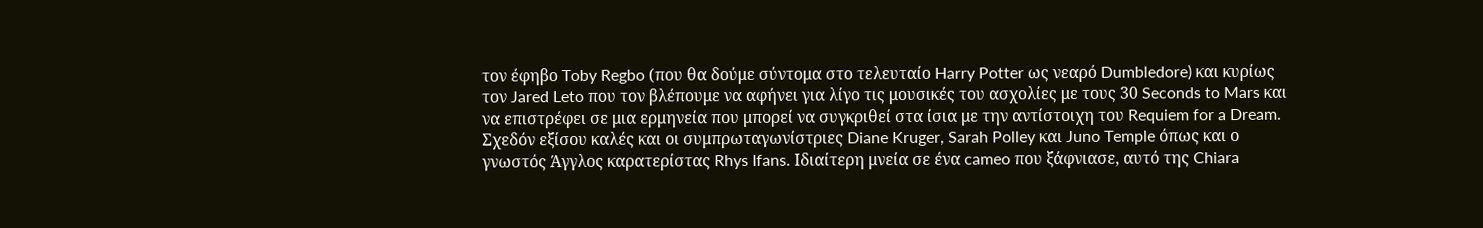τον έφηβο Toby Regbo (που θα δούμε σύντομα στο τελευταίο Harry Potter ως νεαρό Dumbledore) και κυρίως τον Jared Leto που τον βλέπουμε να αφήνει για λίγο τις μουσικές του ασχολίες με τους 30 Seconds to Mars και να επιστρέφει σε μια ερμηνεία που μπορεί να συγκριθεί στα ίσια με την αντίστοιχη του Requiem for a Dream. Σχεδόν εξίσου καλές και οι συμπρωταγωνίστριες Diane Kruger, Sarah Polley και Juno Temple όπως και ο γνωστός Άγγλος καρατερίστας Rhys Ifans. Ιδιαίτερη μνεία σε ένα cameo που ξάφνιασε, αυτό της Chiara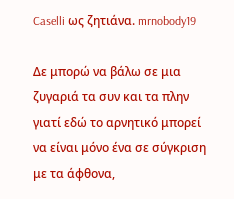Caselli ως ζητιάνα. mrnobody19

Δε μπορώ να βάλω σε μια ζυγαριά τα συν και τα πλην γιατί εδώ το αρνητικό μπορεί να είναι μόνο ένα σε σύγκριση με τα άφθονα,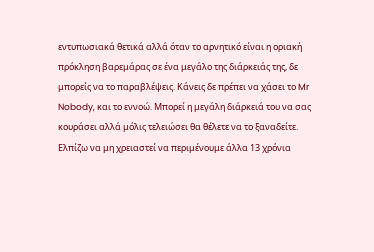εντυπωσιακά θετικά αλλά όταν το αρνητικό είναι η οριακή πρόκληση βαρεμάρας σε ένα μεγάλο της διάρκειάς της, δε μπορείς να το παραβλέψεις. Κάνεις δε πρέπει να χάσει το Mr Nobody, και το εννοώ. Μπορεί η μεγάλη διάρκειά του να σας κουράσει αλλά μόλις τελειώσει θα θέλετε να το ξαναδείτε. Ελπίζω να μη χρειαστεί να περιμένουμε άλλα 13 χρόνια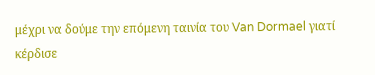μέχρι να δούμε την επόμενη ταινία του Van Dormael γιατί κέρδισε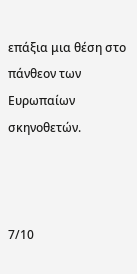επάξια μια θέση στο πάνθεον των Ευρωπαίων σκηνοθετών.



7/10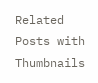Related Posts with Thumbnails